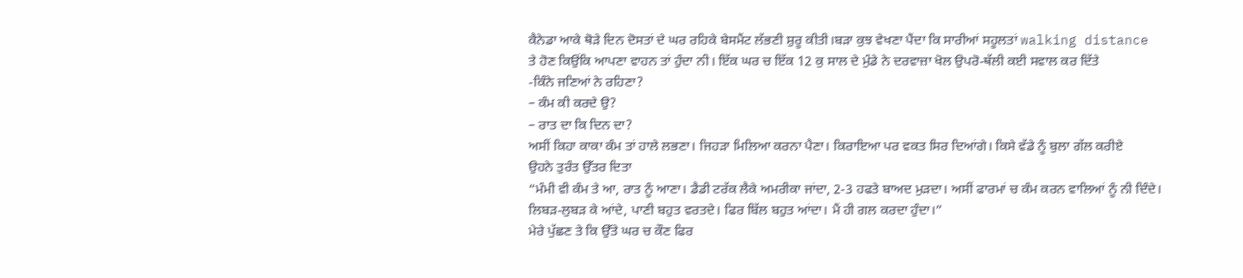ਕੈਨੇਡਾ ਆਕੇ ਥੋੜੇ ਦਿਨ ਦੋਸਤਾਂ ਦੇ ਘਰ ਰਹਿਕੇ ਬੇਸਮੈਂਟ ਲੱਭਣੀ ਸ਼ੁਰੂ ਕੀਤੀ।ਬੜਾ ਕੁਝ ਵੇਖਣਾ ਪੈਂਦਾ ਕਿ ਸਾਰੀਆਂ ਸਹੂਲਤਾਂ walking distance ਤੇ ਹੋਣ ਕਿਉਂਕਿ ਆਪਣਾ ਵਾਹਨ ਤਾਂ ਹੁੰਦਾ ਨੀ। ਇੱਕ ਘਰ ਚ ਇੱਕ 12 ਕੁ ਸਾਲ ਦੇ ਮੁੰਡੇ ਨੇ ਦਰਵਾਜ਼ਾ ਖੋਲ ਉਪਰੋ-ਥੱਲੀ ਕਈ ਸਵਾਲ ਕਰ ਦਿੱਤੇ
-ਕਿੰਨੇ ਜਣਿਆਂ ਨੇ ਰਹਿਣਾ?
– ਕੰਮ ਕੀ ਕਰਦੇ ਉ?
– ਰਾਤ ਦਾ ਕਿ ਦਿਨ ਦਾ?
ਅਸੀਂ ਕਿਹਾ ਕਾਕਾ ਕੰਮ ਤਾਂ ਹਾਲੇ ਲਭਣਾ। ਜਿਹੜਾ ਮਿਲਿਆ ਕਰਨਾ ਪੈਣਾ। ਕਿਰਾਇਆ ਪਰ ਵਕਤ ਸਿਰ ਦਿਆਂਗੇ। ਕਿਸੇ ਵੱਡੇ ਨੂੰ ਬੁਲਾ ਗੱਲ ਕਰੀਏ
ਉਹਨੇ ਤੁਰੰਤ ਉੱਤਰ ਦਿਤਾ
“ਮੰਮੀ ਵੀ ਕੰਮ ਤੇ ਆ, ਰਾਤ ਨੂੰ ਆਣਾ। ਡੈਡੀ ਟਰੱਕ ਲੈਕੇ ਅਮਰੀਕਾ ਜਾਂਦਾ, 2-3 ਹਫਤੇ ਬਾਅਦ ਮੁੜਦਾ। ਅਸੀਂ ਫਾਰਮਾਂ ਚ ਕੰਮ ਕਰਨ ਵਾਲਿਆਂ ਨੂੰ ਨੀ ਦਿੰਦੇ। ਲਿਬੜ-ਲੁਬੜ ਕੇ ਆਂਦੇ, ਪਾਣੀ ਬਹੁਤ ਵਰਤਦੇ। ਫਿਰ ਬਿੱਲ ਬਹੁਤ ਆਂਦਾ। ਮੈਂ ਹੀ ਗਲ ਕਰਦਾ ਹੁੰਦਾ।”
ਮੇਰੇ ਪੁੱਛਣ ਤੇ ਕਿ ਉੱਤੇ ਘਰ ਚ ਕੌਣ ਫਿਰ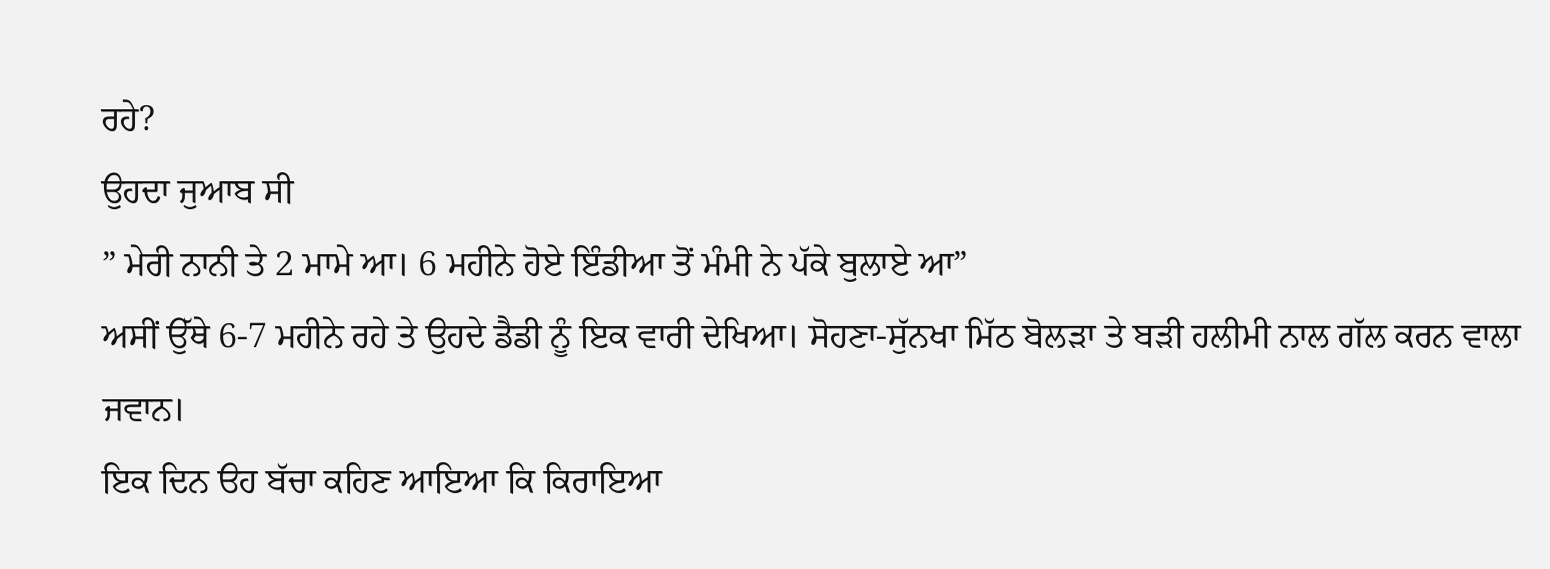ਰਹੇ?
ਉਹਦਾ ਜੁਆਬ ਸੀ
” ਮੇਰੀ ਨਾਨੀ ਤੇ 2 ਮਾਮੇ ਆ। 6 ਮਹੀਨੇ ਹੋਏ ਇੰਡੀਆ ਤੋਂ ਮੰਮੀ ਨੇ ਪੱਕੇ ਬੁਲਾਏ ਆ”
ਅਸੀਂ ਉੱਥੇ 6-7 ਮਹੀਨੇ ਰਹੇ ਤੇ ਉਹਦੇ ਡੈਡੀ ਨੂੰ ਇਕ ਵਾਰੀ ਦੇਖਿਆ। ਸੋਹਣਾ-ਸੁੱਨਖਾ ਮਿੱਠ ਬੋਲੜਾ ਤੇ ਬੜੀ ਹਲੀਮੀ ਨਾਲ ਗੱਲ ਕਰਨ ਵਾਲਾ ਜਵਾਨ।
ਇਕ ਦਿਨ ੳਹ ਬੱਚਾ ਕਹਿਣ ਆਇਆ ਕਿ ਕਿਰਾਇਆ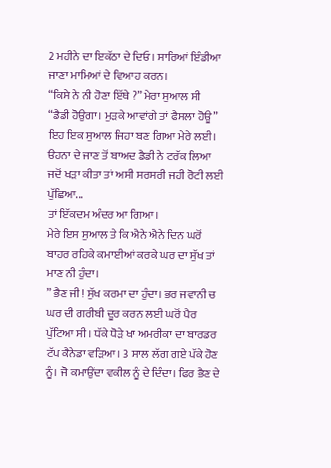2 ਮਹੀਨੇ ਦਾ ਇਕੱਠਾ ਦੇ ਦਿਓ। ਸਾਰਿਆਂ ਇੰਡੀਆ ਜਾਣਾ ਮਾਮਿਆਂ ਦੇ ਵਿਆਹ ਕਰਨ।
“ਕਿਸੇ ਨੇ ਨੀ ਹੋਣਾ ਇੱਥੇ ?” ਮੇਰਾ ਸੁਆਲ ਸੀ
“ਡੈਡੀ ਹੋਉਗਾ। ਮੁੜਕੇ ਆਵਾਂਗੇ ਤਾਂ ਫੈਸਲਾ ਹੋਊ”
ਇਹ ਇਕ ਸੁਆਲ ਜਿਹਾ ਬਣ ਗਿਆ ਮੇਰੇ ਲਈ।
ੳਹਨਾ ਦੇ ਜਾਣ ਤੋਂ ਬਾਅਦ ਡੈਡੀ ਨੇ ਟਰੱਕ ਲਿਆ ਜਦੋਂ ਖੜਾ ਕੀਤਾ ਤਾਂ ਅਸੀ ਸਰਸਰੀ ਜਹੀ ਰੋਟੀ ਲਈ ਪੁੱਛਿਆ...
ਤਾਂ ਇੱਕਦਮ ਅੰਦਰ ਆ ਗਿਆ।
ਮੇਰੇ ਇਸ ਸੁਆਲ ਤੇ ਕਿ ਐਨੇ ਐਨੇ ਦਿਨ ਘਰੋਂ ਬਾਹਰ ਰਹਿਕੇ ਕਮਾਈਆਂ ਕਰਕੇ ਘਰ ਦਾ ਸੁੱਖ ਤਾਂ ਮਾਣ ਨੀ ਹੁੰਦਾ।
” ਭੈਣ ਜੀ! ਸੁੱਖ ਕਰਮਾ ਦਾ ਹੁੰਦਾ। ਭਰ ਜਵਾਨੀ ਚ ਘਰ ਦੀ ਗਰੀਬੀ ਦੂਰ ਕਰਨ ਲਈ ਘਰੋਂ ਪੈਰ ਪੁੱਟਿਆ ਸੀ। ਧੱਕੇ ਧੋੜੇ ਖਾ ਅਮਰੀਕਾ ਦਾ ਬਾਰਡਰ ਟੱਪ ਕੈਨੇਡਾ ਵੜਿਆ। 3 ਸਾਲ ਲੱਗ ਗਏ ਪੱਕੇ ਹੋਣ ਨੂੰ। ਜੋ ਕਮਾਉਂਦਾ ਵਕੀਲ ਨੂੰ ਦੇ ਦਿੰਦਾ। ਫਿਰ ਭੈਣ ਦੇ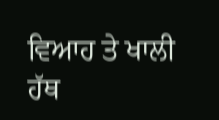ਵਿਆਹ ਤੇ ਖਾਲੀ ਹੱਥ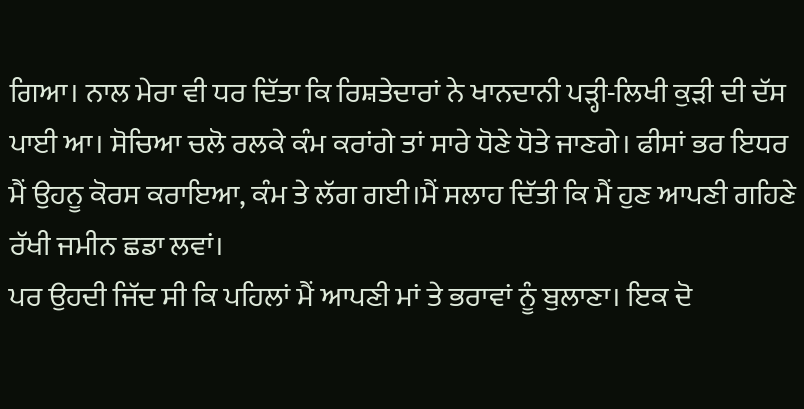ਗਿਆ। ਨਾਲ ਮੇਰਾ ਵੀ ਧਰ ਦਿੱਤਾ ਕਿ ਰਿਸ਼ਤੇਦਾਰਾਂ ਨੇ ਖਾਨਦਾਨੀ ਪੜ੍ਹੀ-ਲਿਖੀ ਕੁੜੀ ਦੀ ਦੱਸ ਪਾਈ ਆ। ਸੋਚਿਆ ਚਲੋ ਰਲਕੇ ਕੰਮ ਕਰਾਂਗੇ ਤਾਂ ਸਾਰੇ ਧੋਣੇ ਧੋਤੇ ਜਾਣਗੇ। ਫੀਸਾਂ ਭਰ ਇਧਰ ਮੈਂ ਉਹਨੂ ਕੋਰਸ ਕਰਾਇਆ, ਕੰਮ ਤੇ ਲੱਗ ਗਈ।ਮੈਂ ਸਲਾਹ ਦਿੱਤੀ ਕਿ ਮੈਂ ਹੁਣ ਆਪਣੀ ਗਹਿਣੇ ਰੱਖੀ ਜਮੀਨ ਛਡਾ ਲਵਾਂ।
ਪਰ ਉਹਦੀ ਜਿੱਦ ਸੀ ਕਿ ਪਹਿਲਾਂ ਮੈਂ ਆਪਣੀ ਮਾਂ ਤੇ ਭਰਾਵਾਂ ਨੂੰ ਬੁਲਾਣਾ। ਇਕ ਦੋ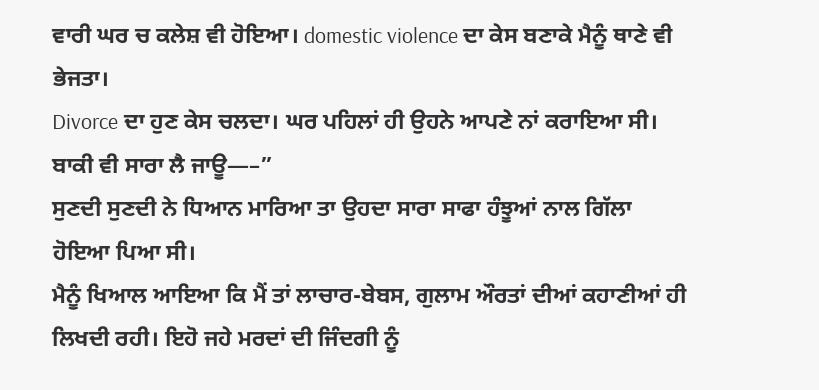ਵਾਰੀ ਘਰ ਚ ਕਲੇਸ਼ ਵੀ ਹੋਇਆ। domestic violence ਦਾ ਕੇਸ ਬਣਾਕੇ ਮੈਨੂੰ ਥਾਣੇ ਵੀ ਭੇਜਤਾ।
Divorce ਦਾ ਹੁਣ ਕੇਸ ਚਲਦਾ। ਘਰ ਪਹਿਲਾਂ ਹੀ ਉਹਨੇ ਆਪਣੇ ਨਾਂ ਕਰਾਇਆ ਸੀ। ਬਾਕੀ ਵੀ ਸਾਰਾ ਲੈ ਜਾਊ—–”
ਸੁਣਦੀ ਸੁਣਦੀ ਨੇ ਧਿਆਨ ਮਾਰਿਆ ਤਾ ਉਹਦਾ ਸਾਰਾ ਸਾਫਾ ਹੰਝੂਆਂ ਨਾਲ ਗਿੱਲਾ ਹੋਇਆ ਪਿਆ ਸੀ।
ਮੈਨੂੰ ਖਿਆਲ ਆਇਆ ਕਿ ਮੈਂ ਤਾਂ ਲਾਚਾਰ-ਬੇਬਸ, ਗੁਲਾਮ ਔਰਤਾਂ ਦੀਆਂ ਕਹਾਣੀਆਂ ਹੀ ਲਿਖਦੀ ਰਹੀ। ਇਹੋ ਜਹੇ ਮਰਦਾਂ ਦੀ ਜਿੰਦਗੀ ਨੂੰ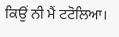ਕਿਉਂ ਨੀ ਮੈਂ ਟਟੋਲਿਆ।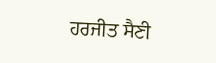ਹਰਜੀਤ ਸੈਣੀ